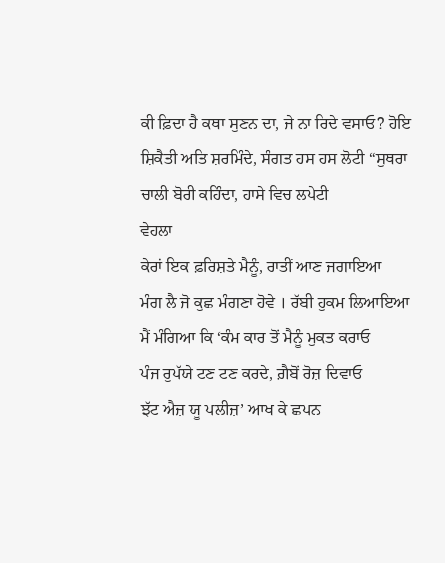ਕੀ ਫ਼ਿਦਾ ਹੈ ਕਥਾ ਸੁਣਨ ਦਾ, ਜੇ ਨਾ ਰਿਦੇ ਵਸਾਓ? ਹੋਇ ਸ਼ਿਕੈਤੀ ਅਤਿ ਸ਼ਰਮਿੰਦੇ, ਸੰਗਤ ਹਸ ਹਸ ਲੋਟੀ “ਸੁਥਰਾ ਚਾਲੀ ਬੋਰੀ ਕਹਿੰਦਾ, ਹਾਸੇ ਵਿਚ ਲਪੇਟੀ
ਵੇਹਲਾ
ਕੇਰਾਂ ਇਕ ਫ਼ਰਿਸ਼ਤੇ ਮੈਨੂੰ, ਰਾਤੀਂ ਆਣ ਜਗਾਇਆ
ਮੰਗ ਲੈ ਜੋ ਕੁਛ ਮੰਗਣਾ ਹੋਵੇ । ਰੱਬੀ ਹੁਕਮ ਲਿਆਇਆ
ਮੈਂ ਮੰਗਿਆ ਕਿ ‘ਕੰਮ ਕਾਰ ਤੋਂ ਮੈਨੂੰ ਮੁਕਤ ਕਰਾਓ
ਪੰਜ ਰੁਪੱਯੇ ਟਣ ਟਣ ਕਰਦੇ, ਗ਼ੈਬੋਂ ਰੋਜ਼ ਦਿਵਾਓ
ਝੱਟ ਐਜ਼ ਯੂ ਪਲੀਜ਼’ ਆਖ ਕੇ ਛਪਨ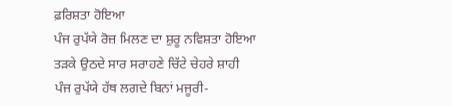ਫ਼ਰਿਸ਼ਤਾ ਹੋਇਆ
ਪੰਜ ਰੁਪੱਯੇ ਰੋਜ਼ ਮਿਲਣ ਦਾ ਸ਼ੁਰੂ ਨਵਿਸ਼ਤਾ ਹੋਇਆ
ਤੜਕੇ ਉਠਦੇ ਸਾਰ ਸਰਾਹਣੇ ਚਿੱਟੇ ਚੇਹਰੇ ਸ਼ਾਹੀ
ਪੰਜ ਰੁਪੱਯੇ ਹੱਥ ਲਗਦੇ ਬਿਨਾਂ ਮਜੂਰੀ-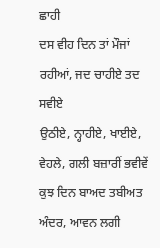ਛਾਹੀ
ਦਸ ਵੀਹ ਦਿਨ ਤਾਂ ਮੌਜਾਂ ਰਹੀਆਂ, ਜਦ ਚਾਹੀਏ ਤਦ ਸਵੀਏ
ਉਠੀਏ, ਨ੍ਹਾਹੀਏ, ਖਾਈਏ, ਵੇਹਲੇ, ਗਲੀ ਬਜ਼ਾਰੀਂ ਭਵੀਵੇਂ
ਕੁਝ ਦਿਨ ਬਾਅਦ ਤਬੀਅਤ ਅੰਦਰ, ਆਵਨ ਲਗੀ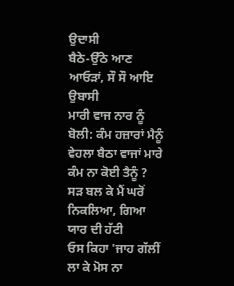ਉਦਾਸੀ
ਬੈਠੇ-ਉੱਠੇ ਆਣ ਆਓੜਾਂ, ਸੌ ਸੌ ਆਇ ਉਬਾਸੀ
ਮਾਰੀ ਵਾਜ ਨਾਰ ਨੂੰ ਬੋਲੀ: ਕੰਮ ਹਜ਼ਾਰਾਂ ਮੈਨੂੰ
ਵੇਹਲਾ ਬੈਠਾ ਵਾਜਾਂ ਮਾਰੇ ਕੰਮ ਨਾ ਕੋਈ ਤੈਨੂੰ ?
ਸੜ ਬਲ ਕੇ ਮੈਂ ਘਰੋਂ ਨਿਕਲਿਆ, ਗਿਆ ਯਾਰ ਦੀ ਹੱਟੀ
ਓਸ ਕਿਹਾ 'ਜਾਹ ਗੱਲੀਂ ਲਾ ਕੇ ਮੋਸ ਨਾ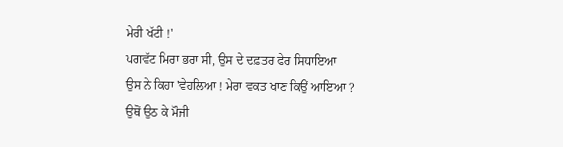ਮੇਰੀ ਖੱਟੀ !'
ਪਗਵੱਟ ਮਿਰਾ ਭਰਾ ਸੀ, ਉਸ ਦੇ ਦਫ਼ਤਰ ਫੇਰ ਸਿਧਾਇਆ
ਉਸ ਨੇ ਕਿਹਾ 'ਵੇਹਲਿਆ ! ਮੇਰਾ ਵਕਤ ਖਾਣ ਕਿਉਂ ਆਇਆ ?
ਉਥੋਂ ਉਠ ਕੇ ਮੌਜੀ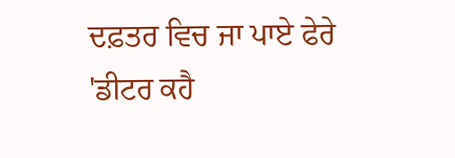ਦਫ਼ਤਰ ਵਿਚ ਜਾ ਪਾਏ ਫੇਰੇ
'ਡੀਟਰ ਕਹੈ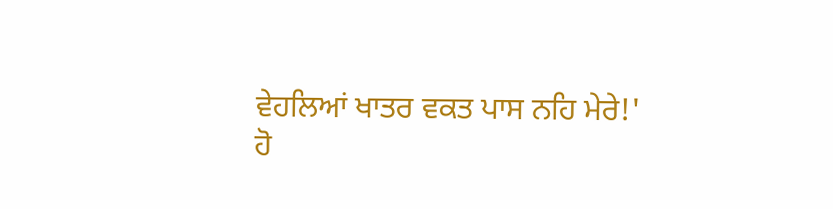ਵੇਹਲਿਆਂ ਖਾਤਰ ਵਕਤ ਪਾਸ ਨਹਿ ਮੇਰੇ!'
ਹੋ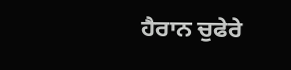ਹੈਰਾਨ ਚੁਫੇਰੇ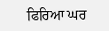ਫਿਰਿਆ ਘਰ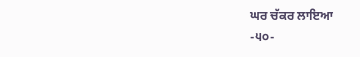ਘਰ ਚੱਕਰ ਲਾਇਆ
-੫੦-